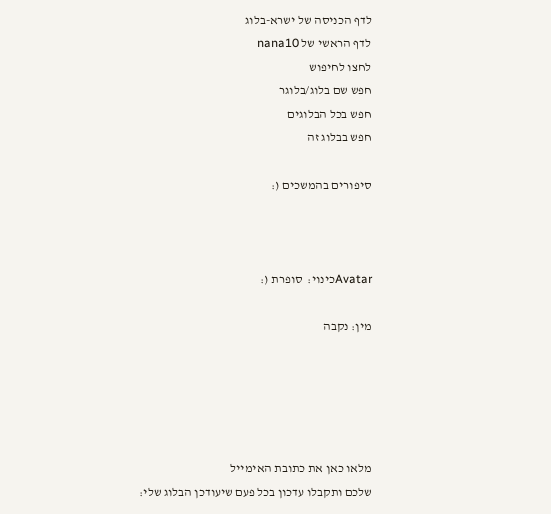לדף הכניסה של ישרא-בלוג
לדף הראשי של nana10
לחצו לחיפוש
חפש שם בלוג/בלוגר
חפש בכל הבלוגים
חפש בבלוג זה

סיפורים בהמשכים (:



Avatarכינוי:  סופרת (:

מין: נקבה





מלאו כאן את כתובת האימייל
שלכם ותקבלו עדכון בכל פעם שיעודכן הבלוג שלי: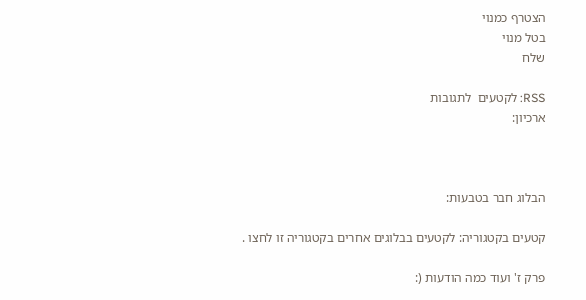הצטרף כמנוי
בטל מנוי
שלח

RSS: לקטעים  לתגובות
ארכיון:



הבלוג חבר בטבעות:

קטעים בקטגוריה: לקטעים בבלוגים אחרים בקטגוריה זו לחצו .

פרק ז' ועוד כמה הודעות (: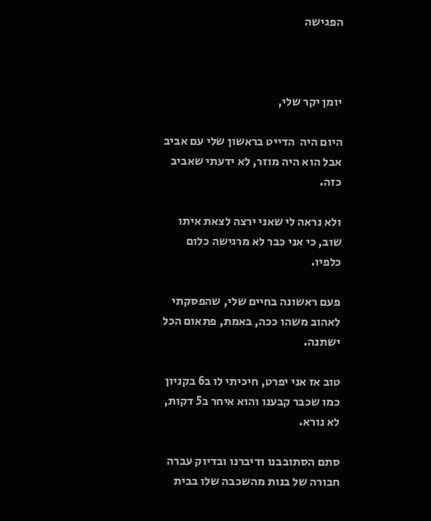הפגישה



יומן יקר שלי,

היום היה  הדייט בראשון שלי עם אביב אבל הוא היה מוזר, לא ידעתי שאביב כזה.

ולא נראה לי שאני ירצה לצאת איתו שוב, כי אני כבר לא מרגישה כלום כלפיו.

פעם ראשונה בחיים שלי, שהפסקתי לאהוב משהו ככה, באמת, פתאום הכל ישתנה.

טוב אז אני יפרט, חיכיתי לו ב6 בקניון כמו שכבר קבענו והוא איחר ב5 דקות, לא נורא.

סתם הסתובבנו ודיברנו ובדיוק עברה חבורה של בנות מהשכבה שלו בבית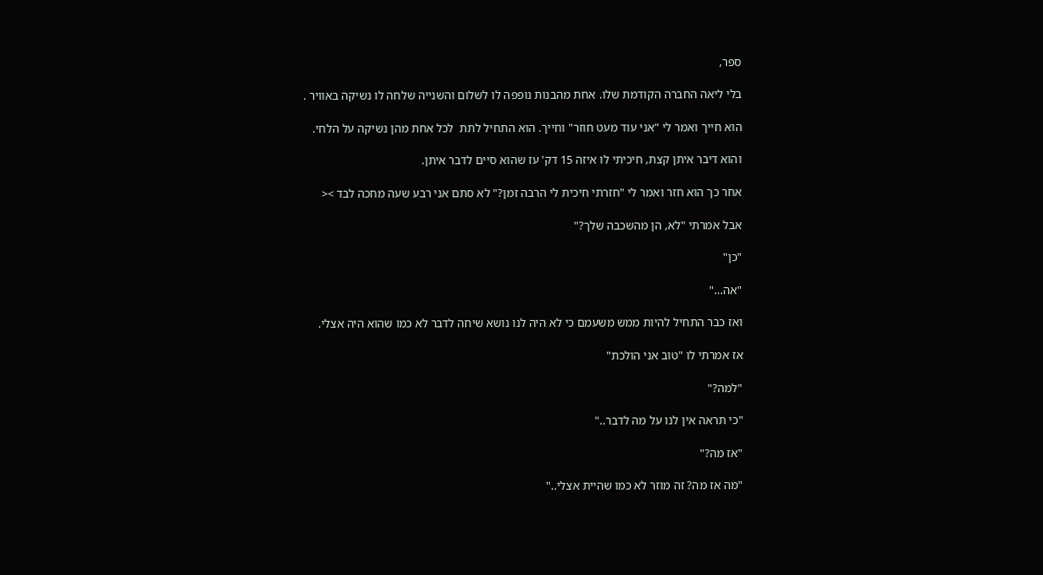ספר,

בלי ליאה החברה הקודמת שלו. אחת מהבנות נופפה לו לשלום והשנייה שלחה לו נשיקה באוויר .

הוא חייך ואמר לי "אני עוד מעט חוזר" וחייך. הוא התחיל לתת  לכל אחת מהן נשיקה על הלחי.

והוא דיבר איתן קצת, חיכיתי לו איזה 15 דק' עז שהוא סיים לדבר איתן.

אחר כך הוא חזר ואמר לי "חזרתי חיכית לי הרבה זמן?" לא סתם אני רבע שעה מחכה לבד ><

אבל אמרתי "לא, הן מהשכבה שלך?"

"כן"

"אה..."

ואז כבר התחיל להיות ממש משעמם כי לא היה לנו נושא שיחה לדבר לא כמו שהוא היה אצלי.

אז אמרתי לו "טוב אני הולכת"

"למה?"

"כי תראה אין לנו על מה לדבר.."

"אז מה?"

"מה אז מה? זה מוזר לא כמו שהיית אצלי.."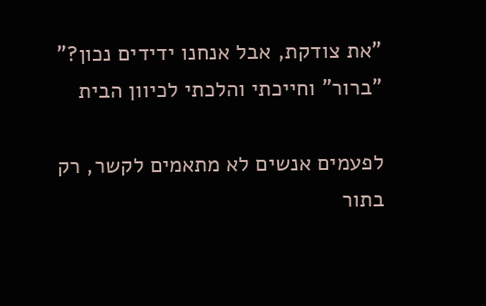"את צודקת, אבל אנחנו ידידים נכון?" "ברור" וחייכתי והלכתי לכיוון הבית

לפעמים אנשים לא מתאמים לקשר, רק בתור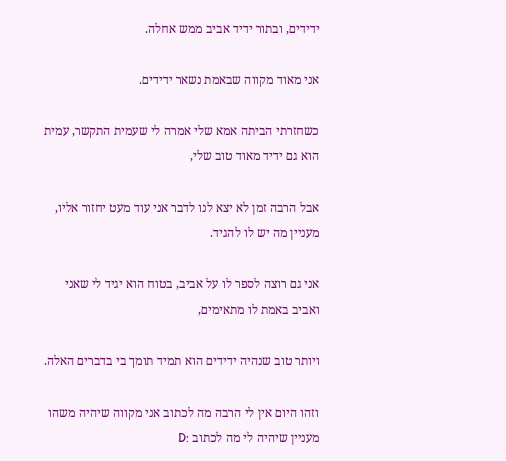ידידים, ובתור ידיד אביב ממש אחלה.

אני מאוד מקווה שבאמת נשאר ידידים.

כשחזרתי הביתה אמא שלי אמרה לי שעמית התקשר, עמית הוא גם ידיד מאוד טוב שלי,

אבל הרבה זמן לא יצא לנו לדבר אני עוד מעט יחזור אליו, מעניין מה יש לו להגיד.

אני גם רוצה לספר לו על אביב, בטוח הוא יגיד לי שאני ואביב באמת לו מתאימים,

ויותר טוב שנהיה ידידים הוא תמיד תומך בי בדברים האלה.

וזהו היום אין לי הרבה מה לכתוב אני מקווה שיהיה משהו מעניין שיהיה לי מה לכתוב :D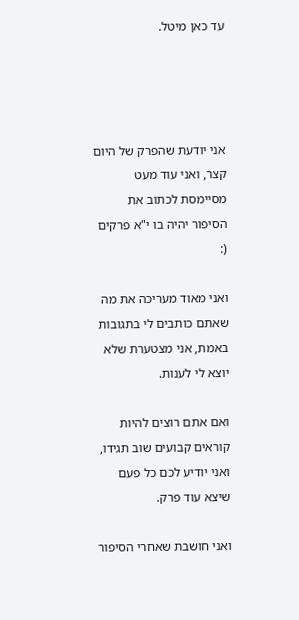עד כאן מיטל.




אני יודעת שהפרק של היום קצר, ואני עוד מעט מסיימסת לכתוב את הסיפור יהיה בו י"א פרקים (:

ואני מאוד מעריכה את מה שאתם כותבים לי בתגובות באמת, אני מצטערת שלא יוצא לי לענות.

ואם אתם רוצים להיות קוראים קבועים שוב תגידו, ואני יודיע לכם כל פעם שיצא עוד פרק.

ואני חושבת שאחרי הסיפור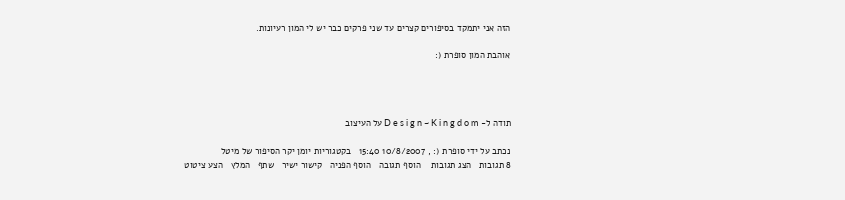הזה אני יתמקד בסיפורים קצרים עד שני פרקים כבר יש לי המון רעיונות.

אוהבת המון סופרת (:




תודה ל- D e s i g n ~ K i n g d o m על העיצוב

נכתב על ידי סופרת (: , 10/8/2007 15:40   בקטגוריות יומן יקר הסיפור של מיטל
8 תגובות   הצג תגובות    הוסף תגובה   הוסף הפניה   קישור ישיר   שתף   המלץ   הצע ציטוט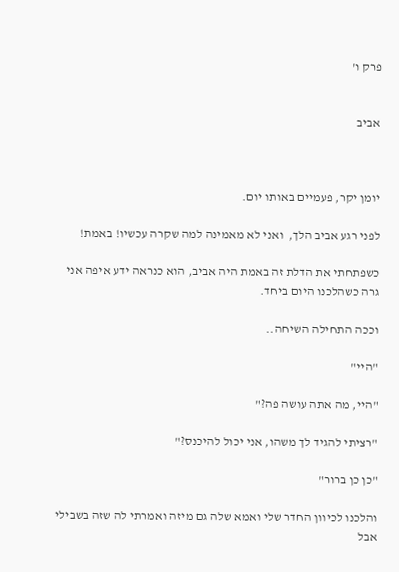פרק ו'


אביב



יומן יקר, פעמיים באותו יום.

לפני רגע אביב הלך,  ואני לא מאמינה למה שקרה עכשיו! באמת!

כשפתחתי את הדלת זה באמת היה אביב, הוא כנראה ידע איפה אני גרה כשהלכנו היום ביחד.

וככה התחילה השיחה..

"היי"

"היי, מה אתה עושה פה?"

"רציתי להגיד לך משהו, אני יכול להיכנס?"

"כן כן ברור"

והלכנו לכיוון החדר שלי ואמא שלה גם מיזה ואמרתי לה שזה בשבילי אבל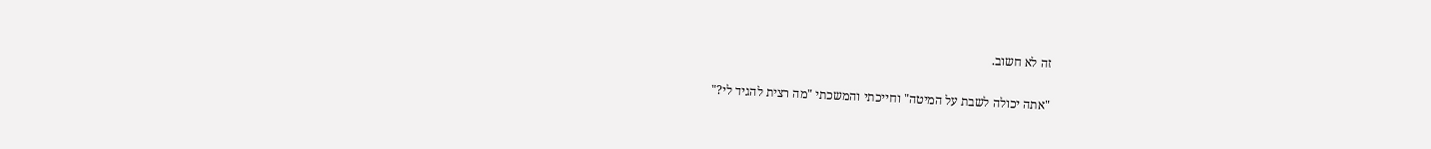זה לא חשוב.

"אתה יכולה לשבת על המיטה" וחייכתי והמשכתי "מה רצית להגיד לי?"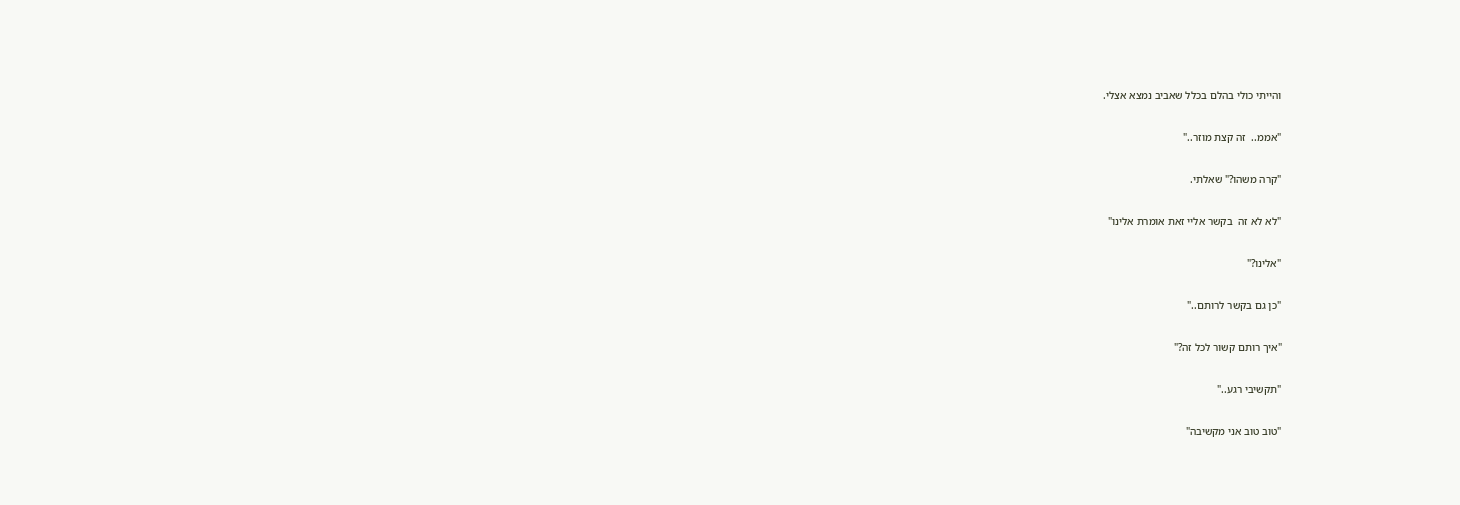והייתי כולי בהלם בכלל שאביב נמצא אצלי.

"אממ..  זה קצת מוזר.."

"קרה משהו?" שאלתי.

"לא לא זה  בקשר אליי זאת אומרת אלינו"

"אלינו?"

"כן גם בקשר לרותם.."

"איך רותם קשור לכל זה?"

"תקשיבי רגע.."

"טוב טוב אני מקשיבה"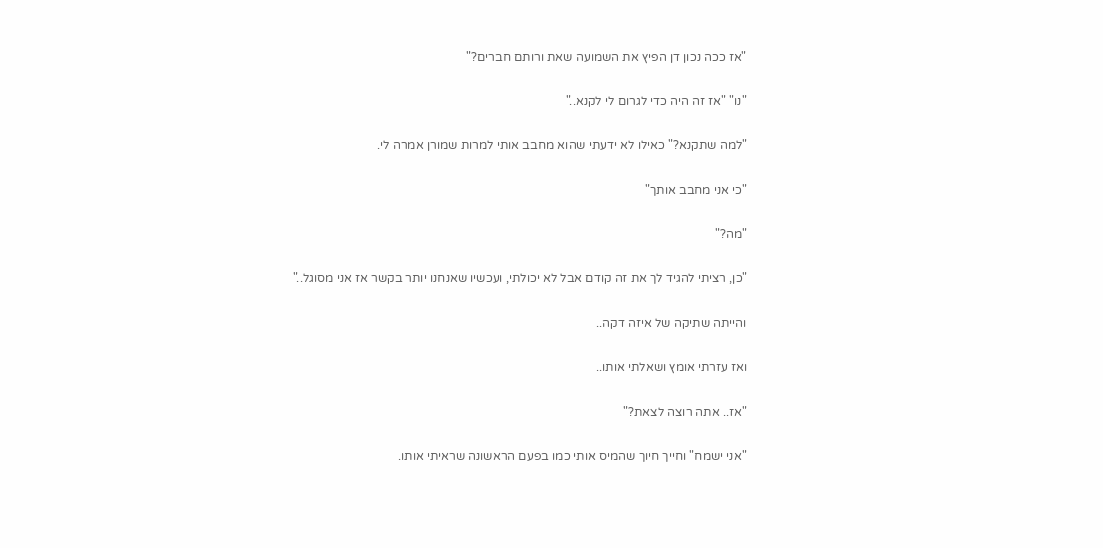"אז ככה נכון דן הפיץ את השמועה שאת ורותם חברים?"

"נו" "אז זה היה כדי לגרום לי לקנא.."

"למה שתקנא?" כאילו לא ידעתי שהוא מחבב אותי למרות שמורן אמרה לי.

"כי אני מחבב אותך"

"מה?"

"כן, רציתי להגיד לך את זה קודם אבל לא יכולתי, ועכשיו שאנחנו יותר בקשר אז אני מסוגל.."

והייתה שתיקה של איזה דקה..

ואז עזרתי אומץ ושאלתי אותו..

"אז.. אתה רוצה לצאת?"

"אני ישמח" וחייך חיוך שהמיס אותי כמו בפעם הראשונה שראיתי אותו.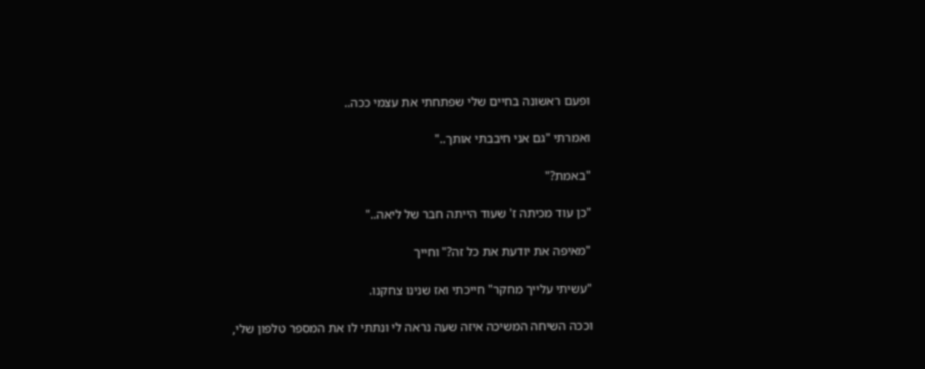ופעם ראשונה בחיים שלי שפתחתי את עצמי ככה..

ואמרתי "גם אני חיבבתי אותך.."

"באמת?"

"כן עוד מכיתה ז' שעוד הייתה חבר של ליאה.."

"מאיפה את יודעת את כל זה?" וחייך

"עשיתי עלייך מחקר" חייכתי ואז שנינו צחקנו.

וככה השיחה המשיכה איזה שעה נראה לי ונתתי לו את המספר טלפון שלי,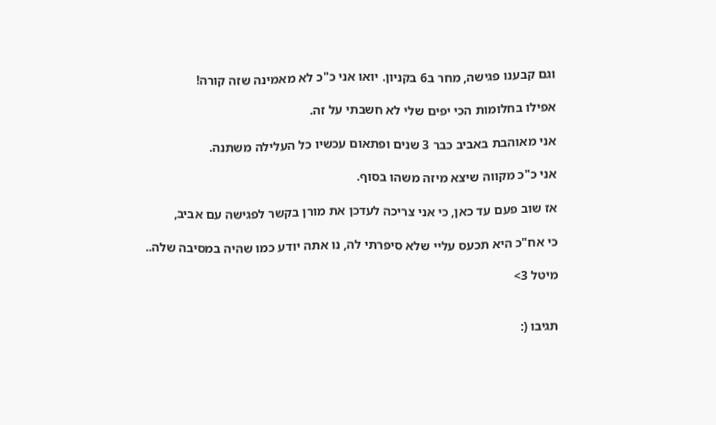וגם קבענו פגישה, מחר ב6 בקניון. יואו אני כ"כ לא מאמינה שזה קורה!

אפילו בחלומות הכי יפים שלי לא חשבתי על זה.

אני מאוהבת באביב כבר 3 שנים ופתאום עכשיו כל העלילה משתנה.

אני כ"כ מקווה שיצא מיזה משהו בסוף.

אז שוב פעם עד כאן, כי אני צריכה לעדכן את מורן בקשר לפגישה עם אביב,

כי אח"כ היא תכעס עליי שלא סיפרתי לה, נו אתה יודע כמו שהיה במסיבה שלה..

מיטל 3>


תגיבו (: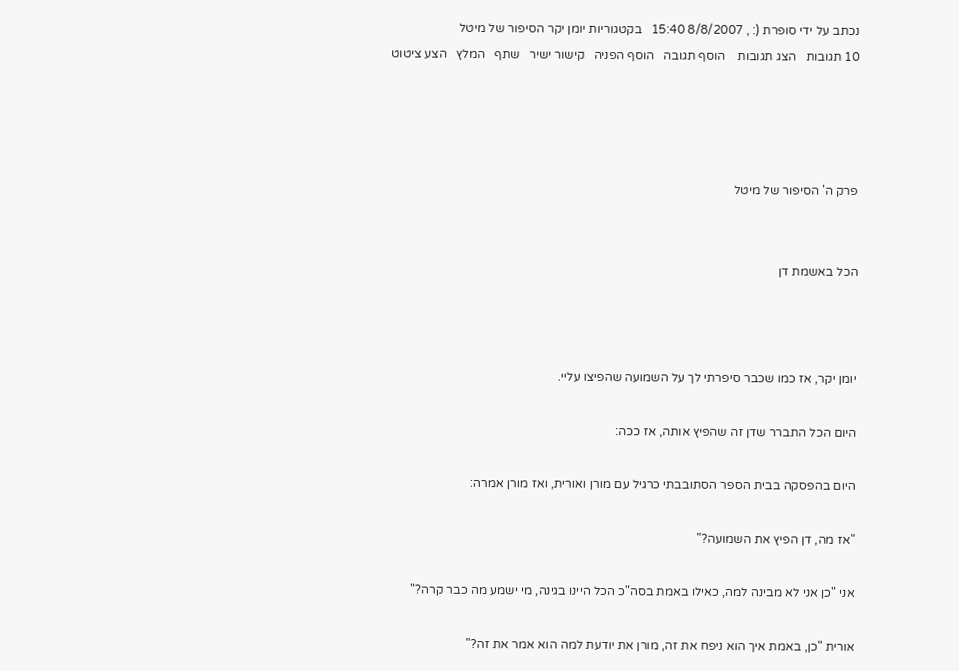נכתב על ידי סופרת (: , 8/8/2007 15:40   בקטגוריות יומן יקר הסיפור של מיטל
10 תגובות   הצג תגובות    הוסף תגובה   הוסף הפניה   קישור ישיר   שתף   המלץ   הצע ציטוט




פרק ה' הסיפור של מיטל


הכל באשמת דן



יומן יקר, אז כמו שכבר סיפרתי לך על השמועה שהפיצו עליי.

היום הכל התברר שדן זה שהפיץ אותה, אז ככה:

היום בהפסקה בבית הספר הסתובבתי כרגיל עם מורן ואורית, ואז מורן אמרה:

"אז מה, דן הפיץ את השמועה?"

אני "כן אני לא מבינה למה, כאילו באמת בסה"כ הכל היינו בגינה, מי ישמע מה כבר קרה?"

אורית "כן, באמת איך הוא ניפח את זה, מורן את יודעת למה הוא אמר את זה?"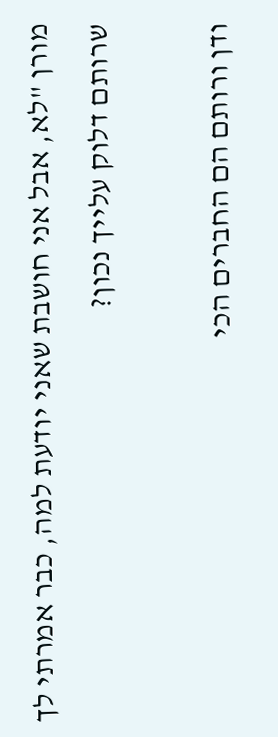מורן "לא, אבל אני חושבת שאני יודעת למה, כבר אמרתי לך שרותם דלוק עלייך נכון?

ודן ורותם הם החברים הכי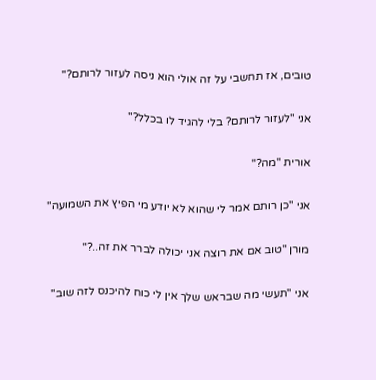טובים, אז תחשבי על זה אולי הוא ניסה לעזור לרותם?"

אני "לעזור לרותם? בלי להגיד לו בכלל?"

אורית "מה?"

אני "כן רותם אמר לי שהוא לא יודע מי הפיץ את השמועה"

מורן "טוב אם את רוצה אני יכולה לברר את זה..?"

אני "תעשי מה שבראש שלך אין לי כוח להיכנס לזה שוב"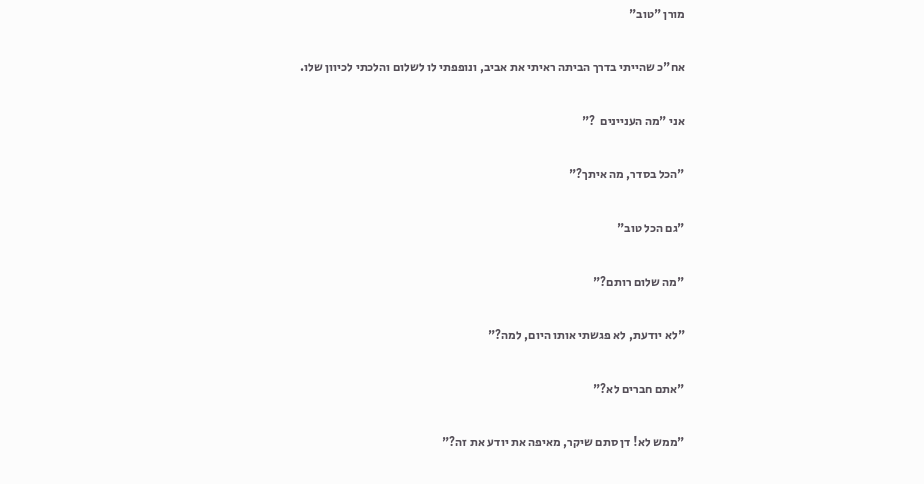מורן "טוב"

אח"כ שהייתי בדרך הביתה ראיתי את אביב, ונופפתי לו לשלום והלכתי לכיוון שלו.

אני "מה העניינים  ?"

"הכל בסדר, מה איתך?"

"גם הכל טוב"

"מה שלום רותם?"

"לא יודעת, לא פגשתי אותו היום, למה?"

"אתם חברים לא?"

"ממש לא! דן סתם שיקר, מאיפה את יודע את זה?"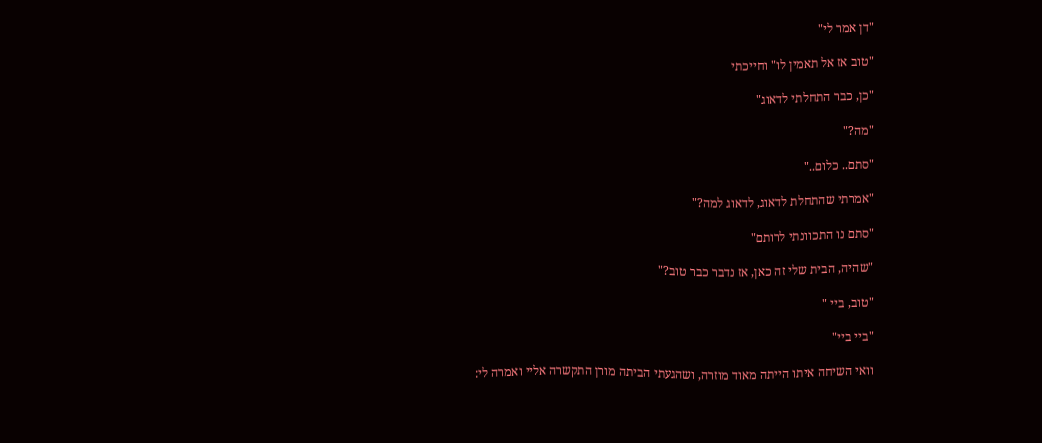"דן אמר לי"

"טוב אז אל תאמין לו" וחייכתי

"כן, כבר התחלתי לדאוג"

"מה?"

"סתם.. כלום.."

"אמרתי שהתחלת לדאוג, לדאוג למה?"

"סתם נו התכוונתי לרותם"

"שהיה, הבית שלי זה כאן, אז נדבר כבר טוב?"

"טוב, ביי "

"ביי ביי"

וואי השיחה איתו הייתה מאוד מוזרה, ושהגעתי הביתה מורן התקשרה אליי ואמרה לי: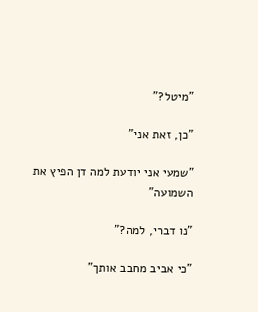"מיטל?"

"כן, זאת אני"

"שמעי אני יודעת למה דן הפיץ את השמועה"

"נו דברי, למה?"

"כי אביב מחבב אותך"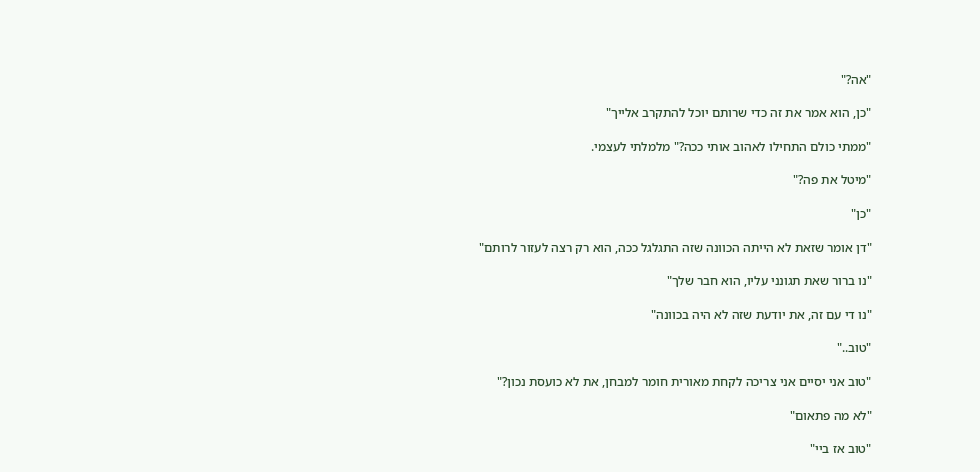"אה?"

"כן, הוא אמר את זה כדי שרותם יוכל להתקרב אלייך"

"ממתי כולם התחילו לאהוב אותי ככה?" מלמלתי לעצמי.

"מיטל את פה?"

"כן"

"דן אומר שזאת לא הייתה הכוונה שזה התגלגל ככה, הוא רק רצה לעזור לרותם"

"נו ברור שאת תגונני עליו, הוא חבר שלך"

"נו די עם זה, את יודעת שזה לא היה בכוונה"

"טוב.."

"טוב אני יסיים אני צריכה לקחת מאורית חומר למבחן, את לא כועסת נכון?"

"לא מה פתאום"

"טוב אז ביי"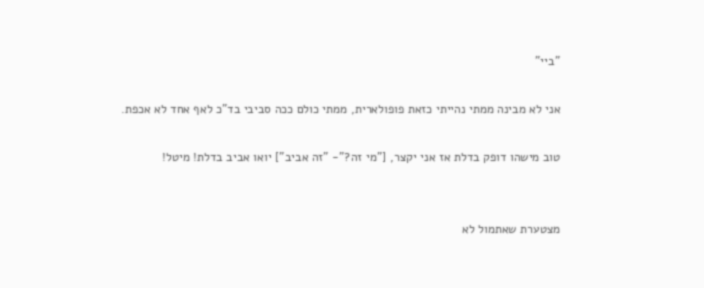"ביי"

אני לא מבינה ממתי נהייתי כזאת פופולארית, ממתי כולם ככה סביבי בד"כ לאף אחד לא אכפת.

טוב מישהו דופק בדלת אז אני יקצר, ["מי זה?"- "זה אביב"] יואו אביב בדלת! מיטל!


מצטערת שאתמול לא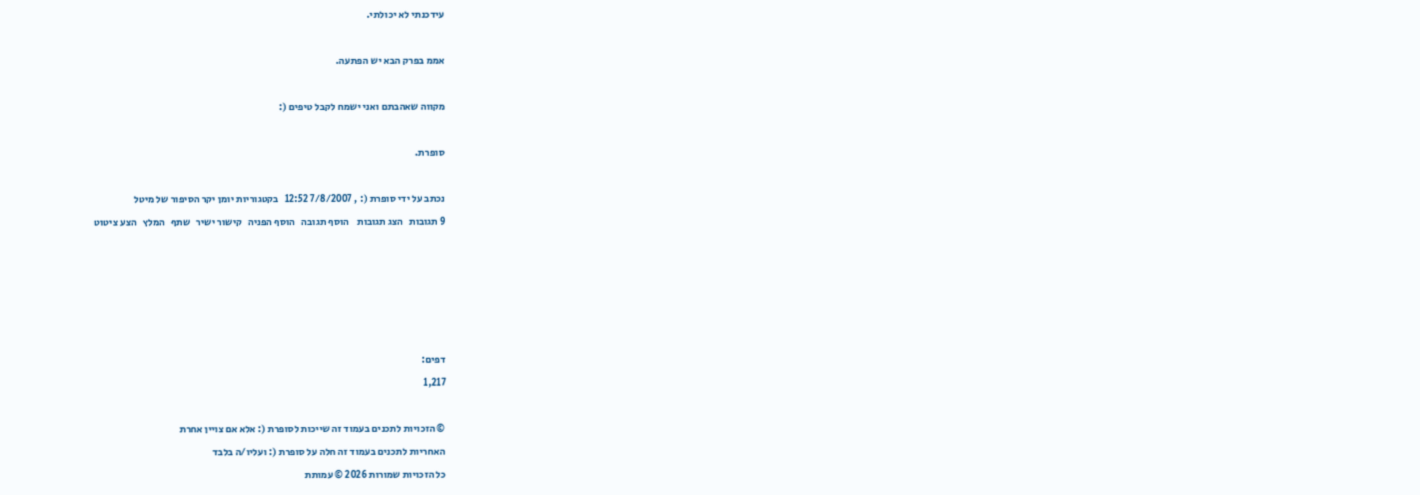עידכנתי לא יכולתי.

אממ בפרק הבא יש הפתעה.

מקווה שאהבתם ואני ישמח לקבל טיפים (:

סופרת.

נכתב על ידי סופרת (: , 7/8/2007 12:52   בקטגוריות יומן יקר הסיפור של מיטל
9 תגובות   הצג תגובות    הוסף תגובה   הוסף הפניה   קישור ישיר   שתף   המלץ   הצע ציטוט





דפים:
1,217

© הזכויות לתכנים בעמוד זה שייכות לסופרת (: אלא אם צויין אחרת
האחריות לתכנים בעמוד זה חלה על סופרת (: ועליו/ה בלבד
כל הזכויות שמורות 2026 © עמותת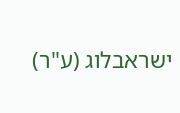ישראבלוג (ע"ר)